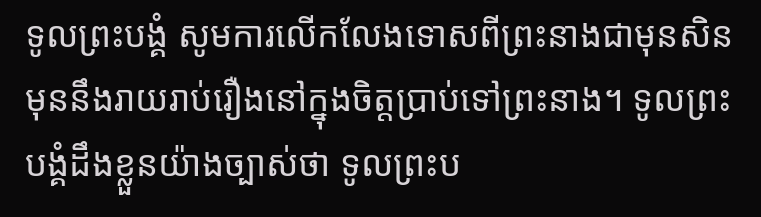ទូលព្រះបង្គំ សូមការលើកលែងទោសពីព្រះនាងជាមុនសិន មុននឹងរាយរាប់រឿងនៅក្នុងចិត្តប្រាប់ទៅព្រះនាង។ ទូលព្រះបង្គំដឹងខ្លួនយ៉ាងច្បាស់ថា ទូលព្រះប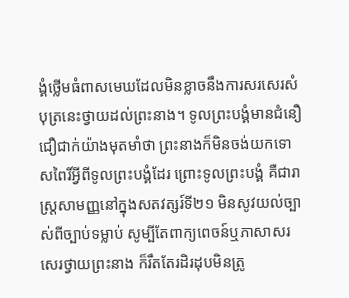ង្គំថ្លើមធំពាសមេឃដែលមិនខ្លាចនឹងការសរសេរសំបុត្រនេះថ្វាយដល់ព្រះនាង។ ទូលព្រះបង្គំមានជំនឿជឿជាក់យ៉ាងមុតមាំថា ព្រះនាងក៏មិនចង់យកទោសពៃរិ៍អ្វីពីទូលព្រះបង្គំដែរ ព្រោះទូលព្រះបង្គំ គឺជារាស្ត្រសាមញ្ញនៅក្នុងសតវត្សរ៍ទី២១ មិនសូវយល់ច្បាស់ពីច្បាប់ទម្លាប់ សូម្បីតែពាក្យពេចន៍ឬភាសាសរសេរថ្វាយព្រះនាង ក៏រឹតតែរដិរដុបមិនត្រូ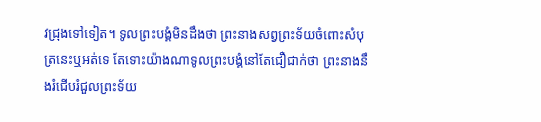វជ្រុងទៅទៀត។ ទូលព្រះបង្គំមិនដឹងថា ព្រះនាងសព្វព្រះទ័យចំពោះសំបុត្រនេះឬអត់ទេ តែទោះយ៉ាងណាទូលព្រះបង្គំនៅតែជឿជាក់ថា ព្រះនាងនឹងរំជើបរំជួលព្រះទ័យ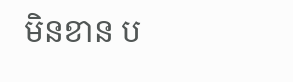មិនខាន ប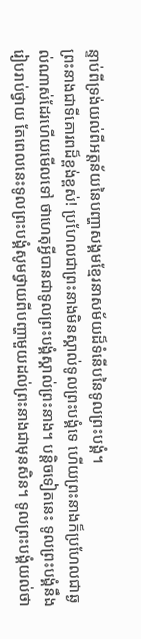ន្ទាប់ពីទ្រង់យល់ពីអត្តន័យនៃបញ្ហាសង្គមខ្មែរនាសម័យដ៏ទំនើបនៃទូលព្រះបង្គំ។
ព្រះនាងជាទីគោរពដ៏ខ្ពង់ខ្ពស់! ប្រហែលជាព្រះនាងមិនស្គាល់ទូលព្រះបង្គំទេ ហើយព្រះនាងក៏ប្រហែលជាឆ្ងល់ណាស់ដែរហើយមើលទៅ ថាហេតុអ្វីបានជាទូលព្រះបង្គំស្គាល់ព្រះនាង។ បន្តិចទៀតនេះ ទូលព្រះបង្គំនឹងរៀបរាប់ថ្វាយ តែពេលនេះទូលព្រះបង្គំសូមថ្វាយពីបញ្ហាមួយដល់ព្រះនាងជាមុនសិន។ ទូលព្រះបង្គំយល់ថា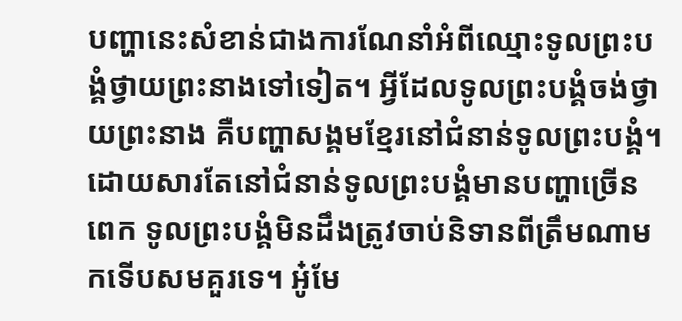បញ្ហានេះសំខាន់ជាងការណែនាំអំពីឈ្មោះទូលព្រះបង្គំថ្វាយព្រះនាងទៅទៀត។ អ្វីដែលទូលព្រះបង្គំចង់ថ្វាយព្រះនាង គឺបញ្ហាសង្គមខ្មែរនៅជំនាន់ទូលព្រះបង្គំ។
ដោយសារតែនៅជំនាន់ទូលព្រះបង្គំមានបញ្ហាច្រើនពេក ទូលព្រះបង្គំមិនដឹងត្រូវចាប់និទានពីត្រឹមណាមកទើបសមគួរទេ។ អូ៎មែ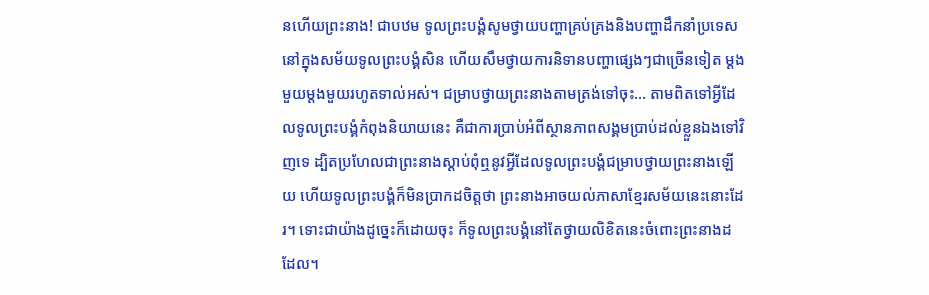នហើយព្រះនាង! ជាបឋម ទូលព្រះបង្គំសូមថ្វាយបញ្ហាគ្រប់គ្រងនិងបញ្ហាដឹកនាំប្រទេសនៅក្នុងសម័យទូលព្រះបង្គំសិន ហើយសឹមថ្វាយការនិទានបញ្ហាផ្សេងៗជាច្រើនទៀត ម្តងមួយម្តងមួយរហូតទាល់អស់។ ជម្រាបថ្វាយព្រះនាងតាមត្រង់ទៅចុះ… តាមពិតទៅអ្វីដែលទូលព្រះបង្គំកំពុងនិយាយនេះ គឺជាការប្រាប់អំពីស្ថានភាពសង្គមប្រាប់ដល់ខ្លួនឯងទៅវិញទេ ដ្បិតប្រហែលជាព្រះនាងស្ដាប់ពុំឮនូវអ្វីដែលទូលព្រះបង្គំជម្រាបថ្វាយព្រះនាងឡើយ ហើយទូលព្រះបង្គំក៏មិនប្រាកដចិត្តថា ព្រះនាងអាចយល់ភាសាខ្មែរសម័យនេះនោះដែរ។ ទោះជាយ៉ាងដូច្នេះក៏ដោយចុះ ក៏ទូលព្រះបង្គំនៅតែថ្វាយលិខិតនេះចំពោះព្រះនាងដដែល។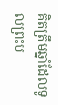គិតត្រឹមឆ្នាំដែលទូលព្រះប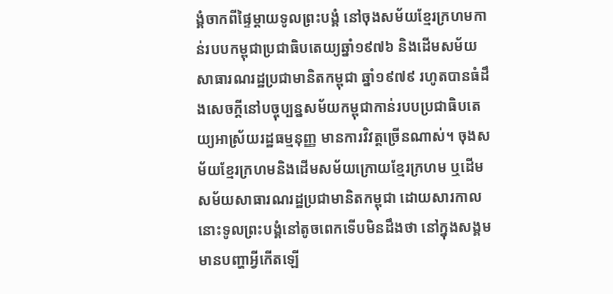ង្គំចាកពីផ្ទៃម្ដាយទូលព្រះបង្គំ នៅចុងសម័យខ្មែរក្រហមកាន់របបកម្ពុជាប្រជាធិបតេយ្យឆ្នាំ១៩៧៦ និងដើមសម័យសាធារណរដ្ឋប្រជាមានិតកម្ពុជា ឆ្នាំ១៩៧៩ រហូតបានធំដឹងសេចក្ដីនៅបច្ចុប្បន្នសម័យកម្ពុជាកាន់របបប្រជាធិបតេយ្យអាស្រ័យរដ្ឋធម្មនុញ្ញ មានការវិវត្តច្រើនណាស់។ ចុងសម័យខ្មែរក្រហមនិងដើមសម័យក្រោយខ្មែរក្រហម ឬដើមសម័យសាធារណរដ្ឋប្រជាមានិតកម្ពុជា ដោយសារកាលនោះទូលព្រះបង្គំនៅតូចពេកទើបមិនដឹងថា នៅក្នុងសង្គមមានបញ្ហាអ្វីកើតឡើ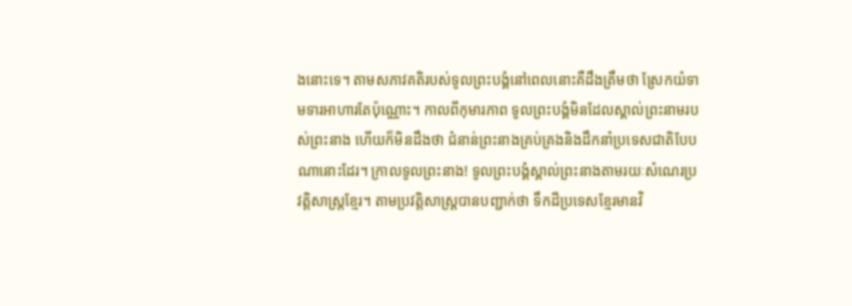ងនោះទេ។ តាមសភាវគតិរបស់ទូលព្រះបង្គំនៅពេលនោះគឺដឹងត្រឹមថា ស្រែកយំទាមទារអាហារតែប៉ុណ្ណោះ។ កាលពីកុមារភាព ទូលព្រះបង្គំមិនដែលស្គាល់ព្រះនាមរបស់ព្រះនាង ហើយក៏មិនដឹងថា ជំនាន់ព្រះនាងគ្រប់គ្រងនិងដឹកនាំប្រទេសជាតិបែបណានោះដែរ។ ក្រាលទូលព្រះនាង! ទូលព្រះបង្គំស្គាល់ព្រះនាងតាមរយៈសំណេរប្រវត្តិសាស្ត្រខ្មែរ។ តាមប្រវត្តិសាស្ត្របានបញ្ជាក់ថា ទឹកដីប្រទេសខ្មែរមានវិ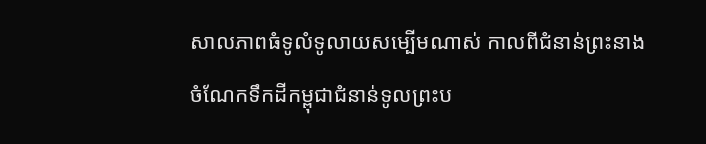សាលភាពធំទូលំទូលាយសម្បើមណាស់ កាលពីជំនាន់ព្រះនាង ចំណែកទឹកដីកម្ពុជាជំនាន់ទូលព្រះប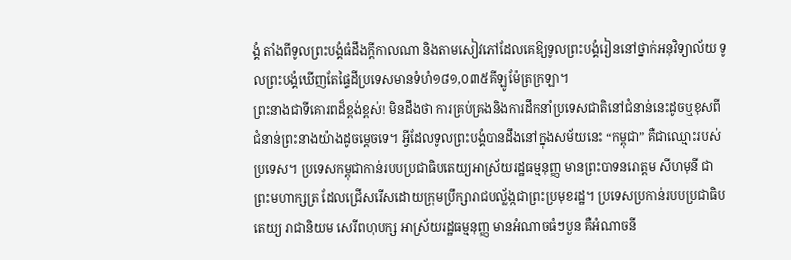ង្គំ តាំងពីទូលព្រះបង្គំធំដឹងក្ដីកាលណា និងតាមសៀវភៅដែលគេឱ្យទូលព្រះបង្គំរៀននៅថ្នាក់អនុវិទ្យាល័យ ទូលព្រះបង្គំឃើញតែផ្ទៃដីប្រទេសមានទំហំ១៨១,០៣៥គីឡូម៉ែត្រក្រឡា។
ព្រះនាងជាទីគោរពដ៏ខ្ពង់ខ្ពស់! មិនដឹងថា ការគ្រប់គ្រងនិងការដឹកនាំប្រទេសជាតិនៅជំនាន់នេះដូចឬខុសពីជំនាន់ព្រះនាងយ៉ាងដូចម្ដេចទេ។ អ្វីដែលទូលព្រះបង្គំបានដឹងនៅក្នុងសម័យនេះ “កម្ពុជា” គឺជាឈ្មោះរបស់ប្រទេស។ ប្រទេសកម្ពុជាកាន់របបប្រជាធិបតេយ្យអាស្រ័យរដ្ឋធម្មនុញ្ញ មានព្រះបាទនរោត្តម សីហមុនី ជាព្រះមហាក្សត្រ ដែលជ្រើសរើសដោយក្រុមប្រឹក្សារាជបល្ល័ង្កជាព្រះប្រមុខរដ្ឋ។ ប្រទេសប្រកាន់របបប្រជាធិបតេយ្យ រាជានិយម សេរីពហុបក្ស អាស្រ័យរដ្ឋធម្មនុញ្ញ មានអំណាចធំៗបួន គឺអំណាចនី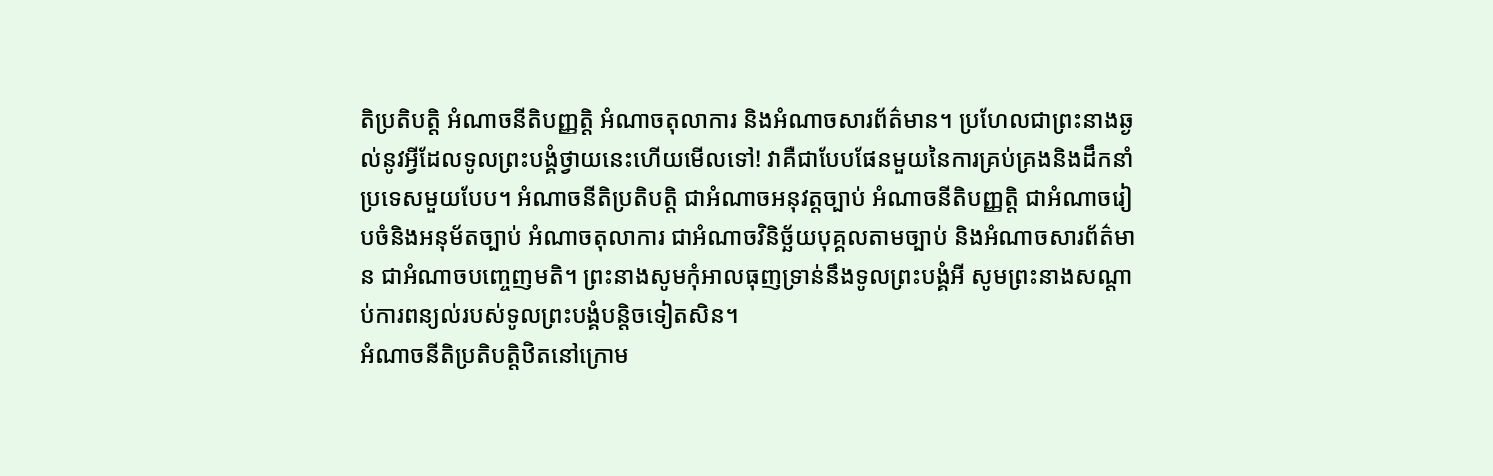តិប្រតិបត្តិ អំណាចនីតិបញ្ញត្តិ អំណាចតុលាការ និងអំណាចសារព័ត៌មាន។ ប្រហែលជាព្រះនាងឆ្ងល់នូវអ្វីដែលទូលព្រះបង្គំថ្វាយនេះហើយមើលទៅ! វាគឺជាបែបផែនមួយនៃការគ្រប់គ្រងនិងដឹកនាំប្រទេសមួយបែប។ អំណាចនីតិប្រតិបត្តិ ជាអំណាចអនុវត្តច្បាប់ អំណាចនីតិបញ្ញត្តិ ជាអំណាចរៀបចំនិងអនុម័តច្បាប់ អំណាចតុលាការ ជាអំណាចវិនិច្ឆ័យបុគ្គលតាមច្បាប់ និងអំណាចសារព័ត៌មាន ជាអំណាចបញ្ចេញមតិ។ ព្រះនាងសូមកុំអាលធុញទ្រាន់នឹងទូលព្រះបង្គំអី សូមព្រះនាងសណ្ដាប់ការពន្យល់របស់ទូលព្រះបង្គំបន្តិចទៀតសិន។
អំណាចនីតិប្រតិបត្តិឋិតនៅក្រោម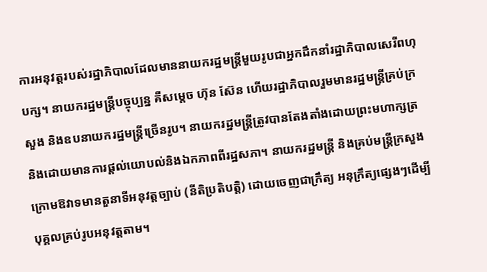ការអនុវត្តរបស់រដ្ឋាភិបាលដែលមាននាយករដ្ឋមន្ត្រីមួយរូបជាអ្នកដឹកនាំរដ្ឋាភិបាលសេរីពហុបក្ស។ នាយករដ្ឋមន្ត្រីបច្ចុប្បន្ន គឺសម្ដេច ហ៊ុន ស៊ែន ហើយរដ្ឋាភិបាលរួមមានរដ្ឋមន្ត្រីគ្រប់ក្រសួង និងឧបនាយករដ្ឋមន្ត្រីច្រើនរូប។ នាយករដ្ឋមន្ត្រីត្រូវបានតែងតាំងដោយព្រះមហាក្សត្រ និងដោយមានការផ្តល់យោបល់និងឯកភាពពីរដ្ឋសភា។ នាយករដ្ឋមន្ត្រី និងគ្រប់មន្ត្រីក្រសួងក្រោមឱវាទមានតួនាទីអនុវត្តច្បាប់ (នីតិប្រតិបត្តិ) ដោយចេញជាក្រឹត្យ អនុក្រឹត្យផ្សេងៗដើម្បីបុគ្គលគ្រប់រូបអនុវត្តតាម។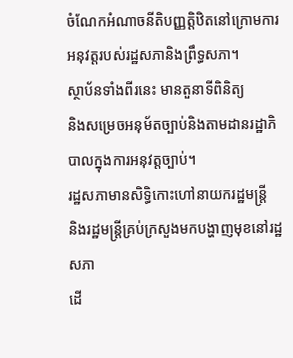ចំណែកអំណាចនីតិបញ្ញត្តិឋិតនៅក្រោមការអនុវត្តរបស់រដ្ឋសភានិងព្រឹទ្ធសភា។
ស្ថាប័នទាំងពីរនេះ មានតួនាទីពិនិត្យ
និងសម្រេចអនុម័តច្បាប់និងតាមដានរដ្ឋាភិបាលក្នុងការអនុវត្តច្បាប់។
រដ្ឋសភាមានសិទ្ធិកោះហៅនាយករដ្ឋមន្ត្រី
និងរដ្ឋមន្ត្រីគ្រប់ក្រសួងមកបង្ហាញមុខនៅរដ្ឋសភា
ដើ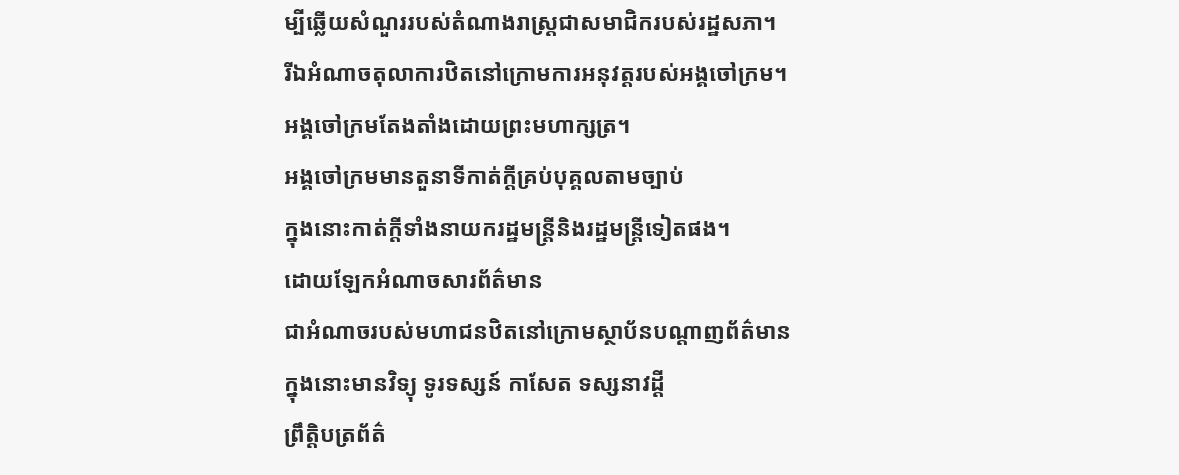ម្បីឆ្លើយសំណួររបស់តំណាងរាស្រ្តជាសមាជិករបស់រដ្ឋសភា។
រីឯអំណាចតុលាការឋិតនៅក្រោមការអនុវត្តរបស់អង្គចៅក្រម។
អង្គចៅក្រមតែងតាំងដោយព្រះមហាក្សត្រ។
អង្គចៅក្រមមានតួនាទីកាត់ក្តីគ្រប់បុគ្គលតាមច្បាប់
ក្នុងនោះកាត់ក្តីទាំងនាយករដ្ឋមន្ត្រីនិងរដ្ឋមន្ត្រីទៀតផង។
ដោយឡែកអំណាចសារព័ត៌មាន
ជាអំណាចរបស់មហាជនឋិតនៅក្រោមស្ថាប័នបណ្តាញព័ត៌មាន
ក្នុងនោះមានវិទ្យុ ទូរទស្សន៍ កាសែត ទស្សនាវដ្តី
ព្រឹត្តិបត្រព័ត៌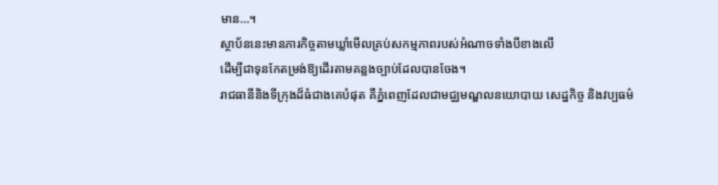មាន…។
ស្ថាប័ននេះមានភារកិច្ចតាមឃ្លាំមើលគ្រប់សកម្មភាពរបស់អំណាចទាំងបីខាងលើ
ដើម្បីជាទុនកែតម្រង់ឱ្យដើរតាមគន្លងច្បាប់ដែលបានចែង។
រាជធានីនិងទីក្រុងដ៏ធំជាងគេបំផុត គឺភ្នំពេញដែលជាមជ្ឈមណ្ឌលនយោបាយ សេដ្ឋកិច្ច និងវប្បធម៌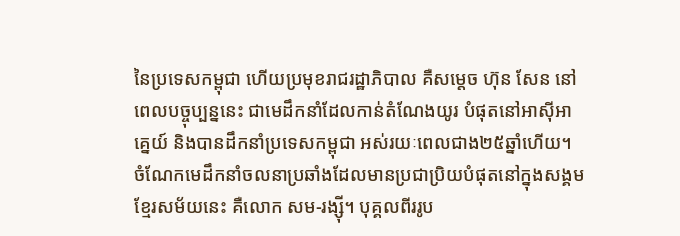នៃប្រទេសកម្ពុជា ហើយប្រមុខរាជរដ្ឋាភិបាល គឺសម្ដេច ហ៊ុន សែន នៅពេលបច្ចុប្បន្ននេះ ជាមេដឹកនាំដែលកាន់តំណែងយូរ បំផុតនៅអាស៊ីអាគ្នេយ៍ និងបានដឹកនាំប្រទេសកម្ពុជា អស់រយៈពេលជាង២៥ឆ្នាំហើយ។ ចំណែកមេដឹកនាំចលនាប្រឆាំងដែលមានប្រជាប្រិយបំផុតនៅក្នុងសង្គមខ្មែរសម័យនេះ គឺលោក សម-រង្ស៊ី។ បុគ្គលពីររូប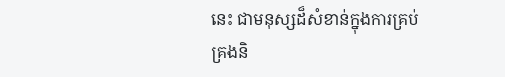នេះ ជាមនុស្សដ៏សំខាន់ក្នុងការគ្រប់គ្រងនិ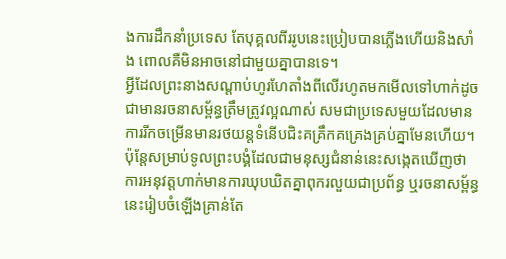ងការដឹកនាំប្រទេស តែបុគ្គលពីររូបនេះប្រៀបបានភ្លើងហើយនិងសាំង ពោលគឺមិនអាចនៅជាមួយគ្នាបានទេ។
អ្វីដែលព្រះនាងសណ្ដាប់ហូរហែតាំងពីលើរហូតមកមើលទៅហាក់ដូចជាមានរចនាសម្ព័ន្ធត្រឹមត្រូវល្អណាស់ សមជាប្រទេសមួយដែលមានការរីកចម្រើនមានរថយន្តទំនើបជិះគគ្រឹកគគ្រេងគ្រប់គ្នាមែនហើយ។ ប៉ុន្ដែសម្រាប់ទូលព្រះបង្គំដែលជាមនុស្សជំនាន់នេះសង្កេតឃើញថា ការអនុវត្តហាក់មានការឃុបឃិតគ្នាពុករលួយជាប្រព័ន្ធ ឬរចនាសម្ព័ន្ធនេះរៀបចំឡើងគ្រាន់តែ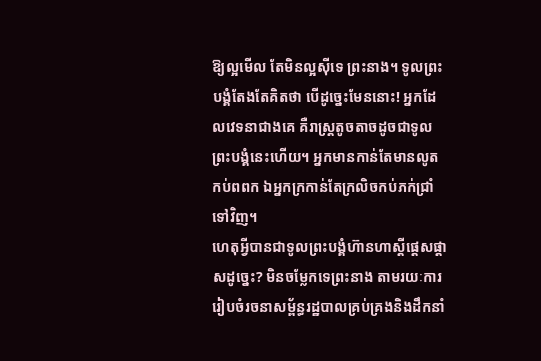ឱ្យល្អមើល តែមិនល្អស៊ីទេ ព្រះនាង។ ទូលព្រះបង្គំតែងតែគិតថា បើដូច្នេះមែននោះ! អ្នកដែលវេទនាជាងគេ គឺរាស្ត្រតូចតាចដូចជាទូលព្រះបង្គំនេះហើយ។ អ្នកមានកាន់តែមានលូតកប់ពពក ឯអ្នកក្រកាន់តែក្រលិចកប់ភក់ជ្រាំទៅវិញ។
ហេតុអ្វីបានជាទូលព្រះបង្គំហ៊ានហាស្ដីផ្ដេសផ្ដាសដូច្នេះ? មិនចម្លែកទេព្រះនាង តាមរយៈការរៀបចំរចនាសម្ព័ន្ធរដ្ឋបាលគ្រប់គ្រងនិងដឹកនាំ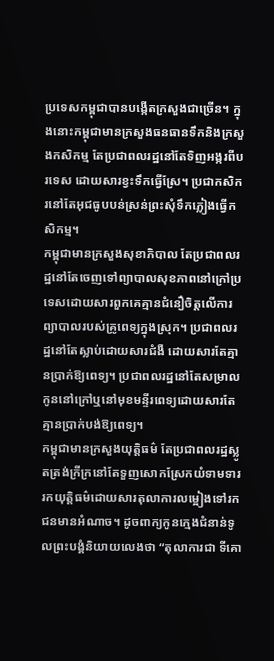ប្រទេសកម្ពុជាបានបង្កើតក្រសួងជាច្រើន។ ក្នុងនោះកម្ពុជាមានក្រសួងធនធានទឹកនិងក្រសួងកសិកម្ម តែប្រជាពលរដ្ឋនៅតែទិញអង្ករពីបរទេស ដោយសារខ្វះទឹកធ្វើស្រែ។ ប្រជាកសិករនៅតែអុជធូបបន់ស្រន់ព្រះសុំទឹកភ្លៀងធ្វើកសិកម្ម។
កម្ពុជាមានក្រសួងសុខាភិបាល តែប្រជាពលរដ្ឋនៅតែចេញទៅព្យាបាលសុខភាពនៅក្រៅប្រទេសដោយសារពួកគេគ្មានជំនឿចិត្តលើការព្យាបាលរបស់គ្រូពេទ្យក្នុងស្រុក។ ប្រជាពលរដ្ឋនៅតែស្លាប់ដោយសារជំងឺ ដោយសារតែគ្មានប្រាក់ឱ្យពេទ្យ។ ប្រជាពលរដ្ឋនៅតែសម្រាលកូននៅក្រៅឬនៅមុខមន្ទីរពេទ្យដោយសារតែគ្មានប្រាក់បង់ឱ្យពេទ្យ។
កម្ពុជាមានក្រសួងយុត្តិធម៌ តែប្រជាពលរដ្ឋស្លូតត្រង់ក្រីក្រនៅតែទួញសោកស្រែកយំទាមទាររកយុត្តិធម៌ដោយសារតុលាការលម្អៀងទៅរកជនមានអំណាច។ ដូចពាក្យកូនក្មេងជំនាន់ទូលព្រះបង្គំនិយាយលេងថា “តុលាការជា ទីគោ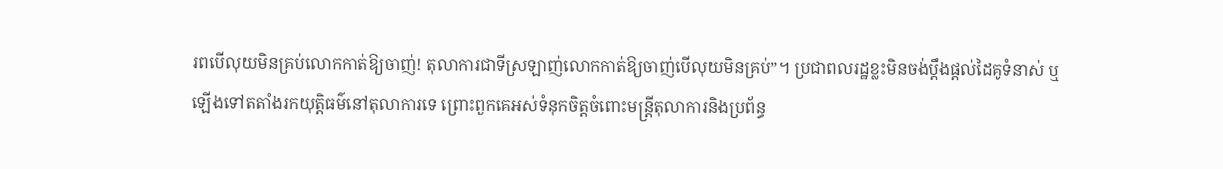រពបើលុយមិនគ្រប់លោកកាត់ឱ្យចាញ់! តុលាការជាទីស្រឡាញ់លោកកាត់ឱ្យចាញ់បើលុយមិនគ្រប់”។ ប្រជាពលរដ្ឋខ្លះមិនចង់ប្ដឹងផ្ដល់ដៃគូទំនាស់ ឬឡើងទៅតតាំងរកយុត្តិធម៌នៅតុលាការទេ ព្រោះពួកគេអស់ទំនុកចិត្តចំពោះមន្ត្រីតុលាការនិងប្រព័ន្ធ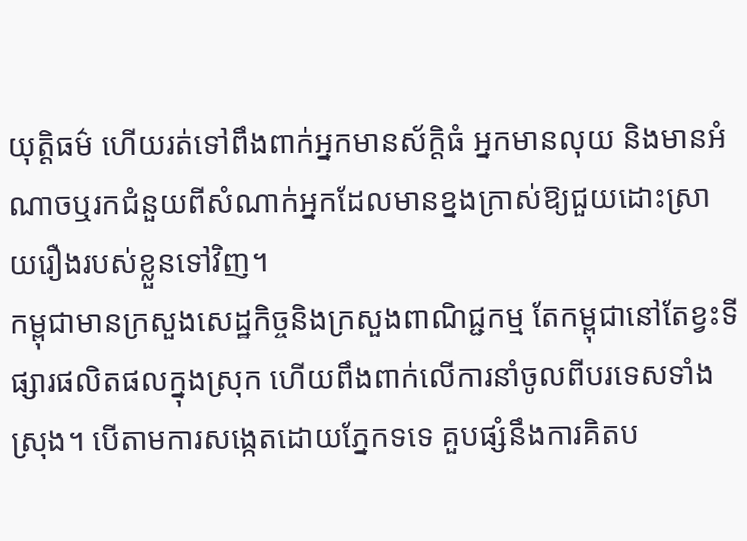យុត្តិធម៌ ហើយរត់ទៅពឹងពាក់អ្នកមានស័ក្តិធំ អ្នកមានលុយ និងមានអំណាចឬរកជំនួយពីសំណាក់អ្នកដែលមានខ្នងក្រាស់ឱ្យជួយដោះស្រាយរឿងរបស់ខ្លួនទៅវិញ។
កម្ពុជាមានក្រសួងសេដ្ឋកិច្ចនិងក្រសួងពាណិជ្ជកម្ម តែកម្ពុជានៅតែខ្វះទីផ្សារផលិតផលក្នុងស្រុក ហើយពឹងពាក់លើការនាំចូលពីបរទេសទាំងស្រុង។ បើតាមការសង្កេតដោយភ្នែកទទេ គួបផ្សំនឹងការគិតប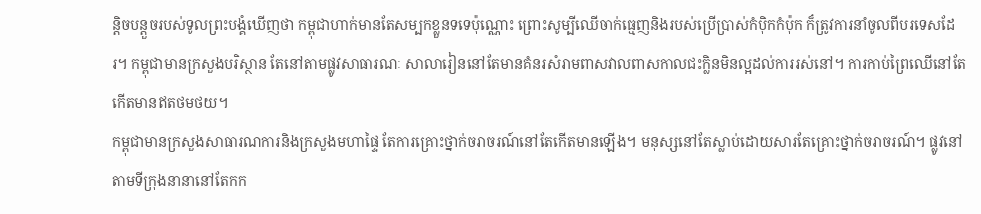ន្ដិចបន្ដួចរបស់ទូលព្រះបង្គំឃើញថា កម្ពុជាហាក់មានតែសម្បកខ្លួនទទេប៉ុណ្ណោះ ព្រោះសូម្បីឈើចាក់ធ្មេញនិងរបស់ប្រើប្រាស់កំប៉ិកកំប៉ុក ក៏ត្រូវការនាំចូលពីបរទេសដែរ។ កម្ពុជាមានក្រសួងបរិស្ថាន តែនៅតាមផ្លូវសាធារណៈ សាលារៀននៅតែមានគំនរសំរាមពាសវាលពាសកាលជះក្លិនមិនល្អដល់ការរស់នៅ។ ការកាប់ព្រៃឈើនៅតែកើតមានឥតថមថយ។
កម្ពុជាមានក្រសួងសាធារណការនិងក្រសួងមហាផ្ទៃ តែការគ្រោះថ្នាក់ចរាចរណ៍នៅតែកើតមានឡើង។ មនុស្សនៅតែស្លាប់ដោយសារតែគ្រោះថ្នាក់ចរាចរណ៍។ ផ្លូវនៅតាមទីក្រុងនានានៅតែកក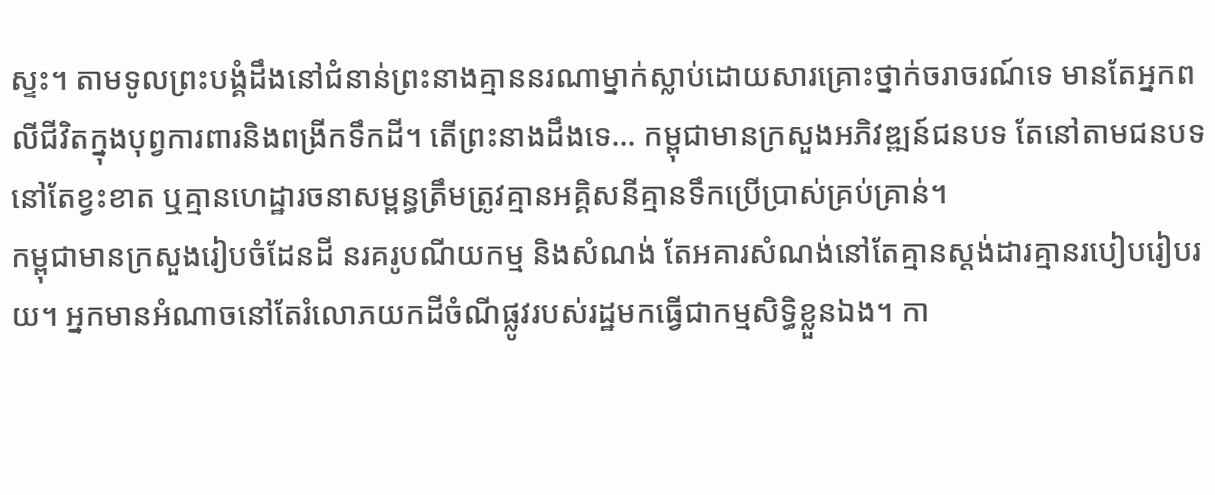ស្ទះ។ តាមទូលព្រះបង្គំដឹងនៅជំនាន់ព្រះនាងគ្មាននរណាម្នាក់ស្លាប់ដោយសារគ្រោះថ្នាក់ចរាចរណ៍ទេ មានតែអ្នកពលីជីវិតក្នុងបុព្វការពារនិងពង្រីកទឹកដី។ តើព្រះនាងដឹងទេ… កម្ពុជាមានក្រសួងអភិវឌ្ឍន៍ជនបទ តែនៅតាមជនបទនៅតែខ្វះខាត ឬគ្មានហេដ្ឋារចនាសម្ពន្ធត្រឹមត្រូវគ្មានអគ្គិសនីគ្មានទឹកប្រើប្រាស់គ្រប់គ្រាន់។
កម្ពុជាមានក្រសួងរៀបចំដែនដី នរគរូបណីយកម្ម និងសំណង់ តែអគារសំណង់នៅតែគ្មានស្ដង់ដារគ្មានរបៀបរៀបរយ។ អ្នកមានអំណាចនៅតែរំលោភយកដីចំណីផ្លូវរបស់រដ្ឋមកធ្វើជាកម្មសិទ្ធិខ្លួនឯង។ កា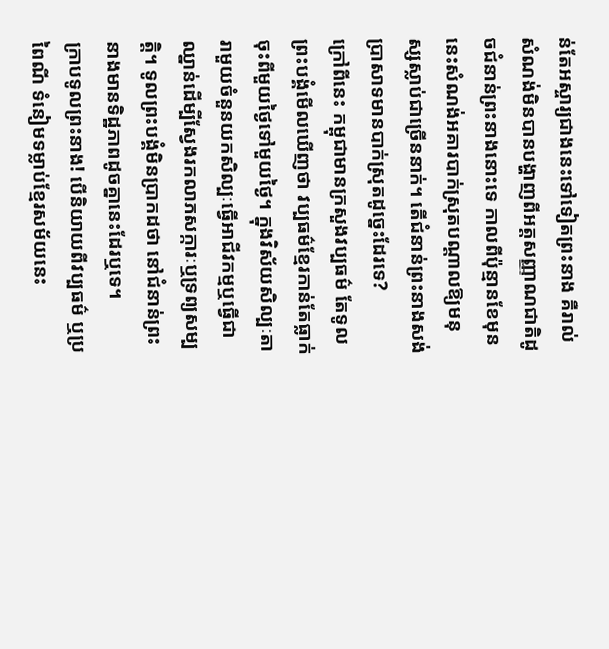ន់តែអស្ចារ្យជាងនេះទៅទៀតព្រះនាង គឺរាល់សំណង់មិនបានបង្ហាញពីអត្តសញ្ញាណជាតិដូចជំនាន់ព្រះនាងនោះទេ កាលពីប៉ុន្មានខែមុននេះសំណង់អគារបាក់ស្រុតបណ្ដាលឱ្យមនុស្សស្លាប់ជាច្រើននាក់។ តើជំនាន់ព្រះនាងសង់ប្រាសាទមានបាក់ស្រុតដូច្នេះដែរទេ?
ក្រៅពីនេះ កម្ពុជាមានក្រសួងវប្បធម៌ តែទូលព្រះបង្គំមើលឃើញថា វប្បធម៌ខ្មែរកាន់តែធ្លាក់ចុះពីមួយថ្ងៃទៅមួយថ្ងៃ។ ក្នុងវិស័យសិល្បៈតារាមួយចំនួនយកសិល្បៈធ្វើអាជីវកម្មឬធ្វើជាឈ្នាន់ដើម្បីស្វែងរកលាភសក្ការៈឬទ្រព្យសម្បត្តិ។ ទូលព្រះបង្គំមិនប្រាកដថា នៅជំនាន់ព្រះនាងមានទិដ្ឋភាពដូចគ្នានេះដែរឬទេ។
ក្រាបទូលព្រះនាង! បើនិយាយពីវប្បធម៌ ឬប្រពៃណី ទំនៀមទម្លាប់ខ្មែរសម័យនេះ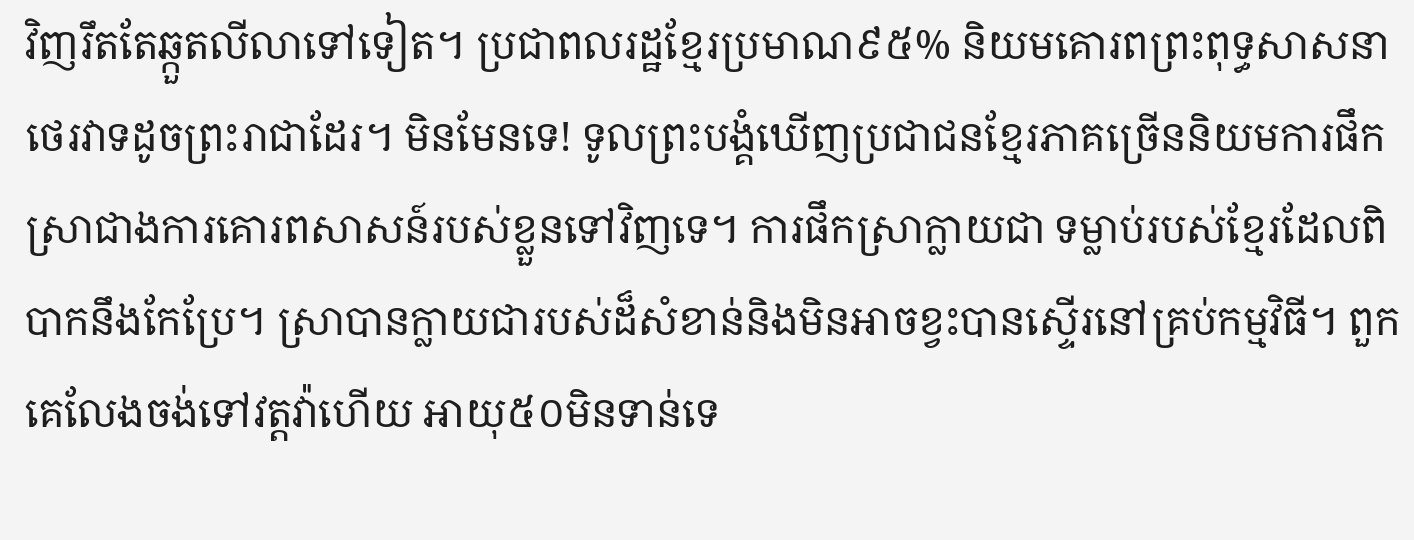វិញរឹតតែឆ្កួតលីលាទៅទៀត។ ប្រជាពលរដ្ឋខ្មែរប្រមាណ៩៥% និយមគោរពព្រះពុទ្ធសាសនាថេរវាទដូចព្រះរាជាដែរ។ មិនមែនទេ! ទូលព្រះបង្គំឃើញប្រជាជនខ្មែរភាគច្រើននិយមការផឹកស្រាជាងការគោរពសាសន៍របស់ខ្លួនទៅវិញទេ។ ការផឹកស្រាក្លាយជា ទម្លាប់របស់ខ្មែរដែលពិបាកនឹងកែប្រែ។ ស្រាបានក្លាយជារបស់ដ៏សំខាន់និងមិនអាចខ្វះបានស្ទើរនៅគ្រប់កម្មវិធី។ ពួកគេលែងចង់ទៅវត្តវ៉ាហើយ អាយុ៥០មិនទាន់ទេ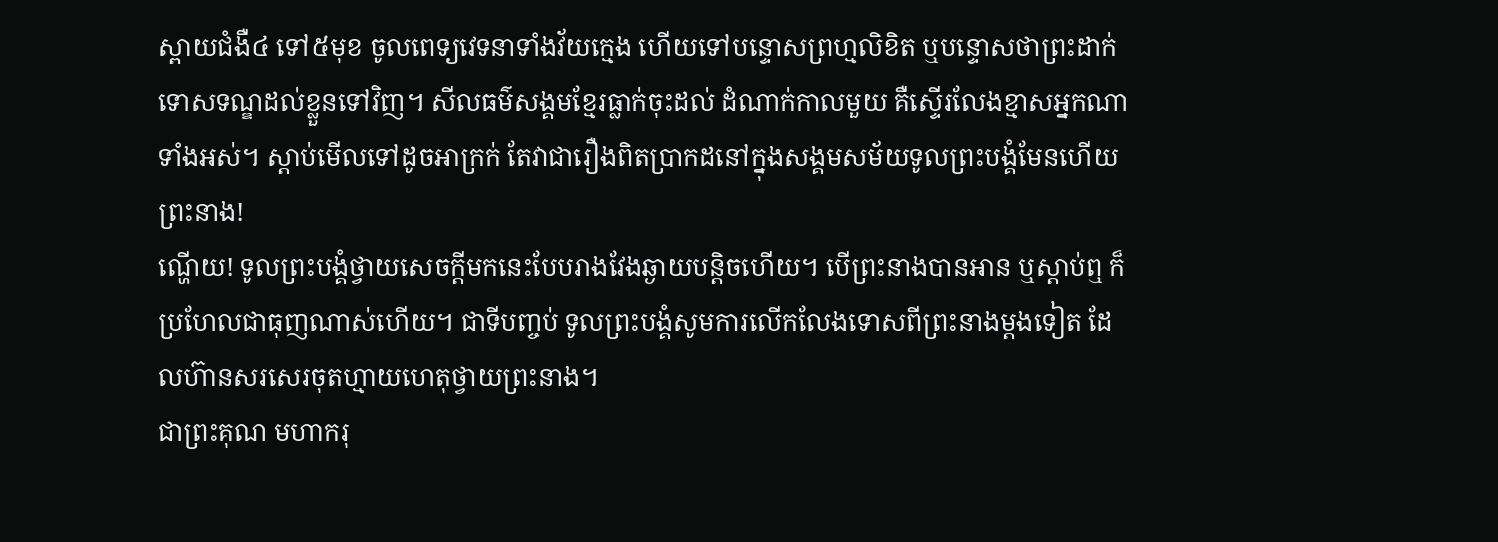ស្ពាយជំងឺ៤ ទៅ៥មុខ ចូលពេទ្យវេទនាទាំងវ័យក្មេង ហើយទៅបន្ទោសព្រហ្មលិខិត ឬបន្ទោសថាព្រះដាក់ទោសទណ្ឌដល់ខ្លួនទៅវិញ។ សីលធម៌សង្គមខ្មែរធ្លាក់ចុះដល់ ដំណាក់កាលមួយ គឺស្ទើរលែងខ្មាសអ្នកណាទាំងអស់។ ស្ដាប់មើលទៅដូចអាក្រក់ តែវាជារឿងពិតប្រាកដនៅក្នុងសង្គមសម័យទូលព្រះបង្គំមែនហើយ ព្រះនាង!
ណ្ហើយ! ទូលព្រះបង្គំថ្វាយសេចក្ដីមកនេះបែបរាងវែងឆ្ងាយបន្តិចហើយ។ បើព្រះនាងបានអាន ឬស្ដាប់ឮ ក៏ ប្រហែលជាធុញណាស់ហើយ។ ជាទីបញ្ចប់ ទូលព្រះបង្គំសូមការលើកលែងទោសពីព្រះនាងម្ដងទៀត ដែលហ៊ានសរសេរចុតហ្មាយហេតុថ្វាយព្រះនាង។
ជាព្រះគុណ មហាករុ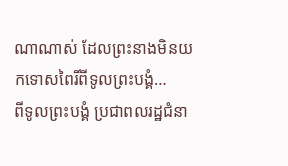ណាណាស់ ដែលព្រះនាងមិនយកទោសពៃរិ៍ពីទូលព្រះបង្គំ…
ពីទូលព្រះបង្គំ ប្រជាពលរដ្ឋជំនា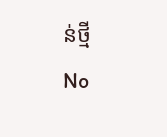ន់ថ្មី
No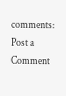comments:
Post a Comment